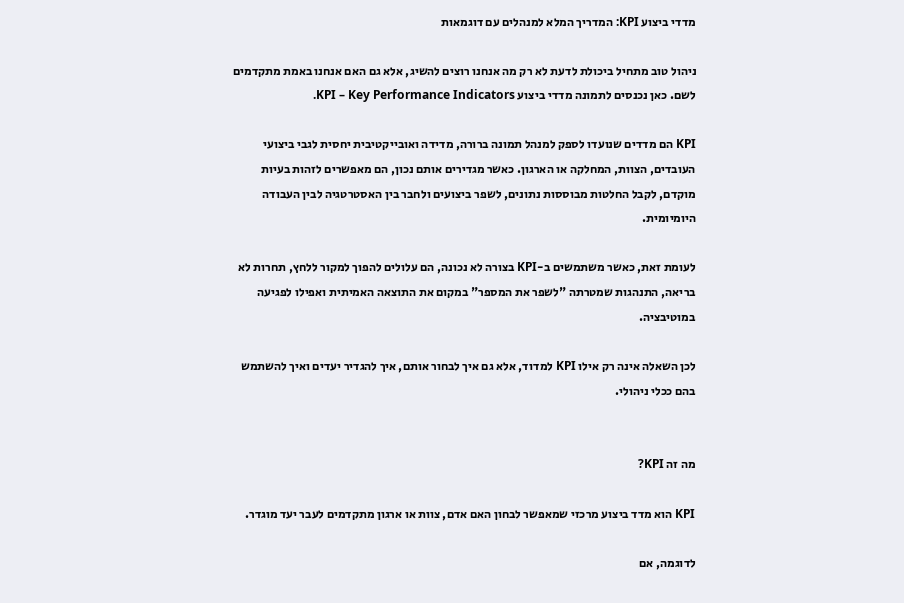מדדי ביצוע KPI: המדריך המלא למנהלים עם דוגמאות

ניהול טוב מתחיל ביכולת לדעת לא רק מה אנחנו רוצים להשיג, אלא גם האם אנחנו באמת מתקדמים לשם. כאן נכנסים לתמונה מדדי ביצוע KPI – Key Performance Indicators.

KPI הם מדדים שנועדו לספק למנהל תמונה ברורה, מדידה ואובייקטיבית יחסית לגבי ביצועי העובדים, הצוות, המחלקה או הארגון. כאשר מגדירים אותם נכון, הם מאפשרים לזהות בעיות מוקדם, לקבל החלטות מבוססות נתונים, לשפר ביצועים ולחבר בין האסטרטגיה לבין העבודה היומיומית.

לעומת זאת, כאשר משתמשים ב-KPI בצורה לא נכונה, הם עלולים להפוך למקור ללחץ, תחרות לא בריאה, התנהגות שמטרתה "לשפר את המספר" במקום את התוצאה האמיתית ואפילו לפגיעה במוטיבציה.

לכן השאלה אינה רק אילו KPI למדוד, אלא גם איך לבחור אותם, איך להגדיר יעדים ואיך להשתמש בהם ככלי ניהולי.


מה זה KPI?

KPI הוא מדד ביצוע מרכזי שמאפשר לבחון האם אדם, צוות או ארגון מתקדמים לעבר יעד מוגדר.

לדוגמה, אם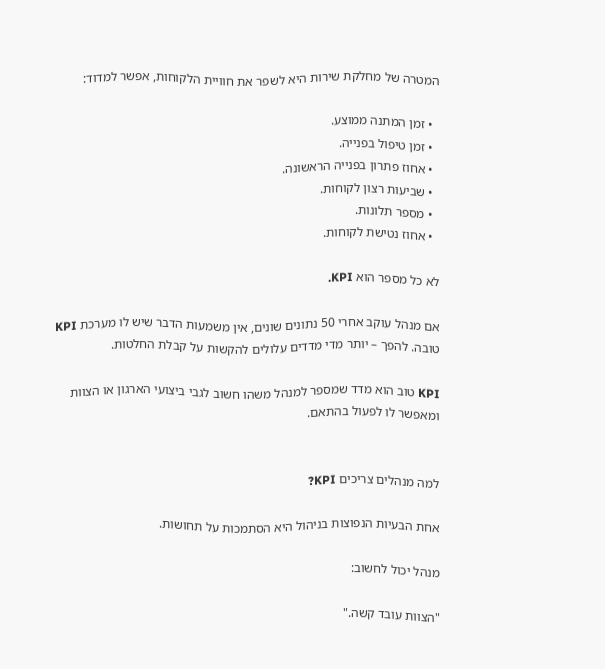המטרה של מחלקת שירות היא לשפר את חוויית הלקוחות, אפשר למדוד:

  • זמן המתנה ממוצע.
  • זמן טיפול בפנייה.
  • אחוז פתרון בפנייה הראשונה.
  • שביעות רצון לקוחות.
  • מספר תלונות.
  • אחוז נטישת לקוחות.

לא כל מספר הוא KPI.

אם מנהל עוקב אחרי 50 נתונים שונים, אין משמעות הדבר שיש לו מערכת KPI טובה. להפך – יותר מדי מדדים עלולים להקשות על קבלת החלטות.

KPI טוב הוא מדד שמספר למנהל משהו חשוב לגבי ביצועי הארגון או הצוות ומאפשר לו לפעול בהתאם.


למה מנהלים צריכים KPI?

אחת הבעיות הנפוצות בניהול היא הסתמכות על תחושות.

מנהל יכול לחשוב:

"הצוות עובד קשה."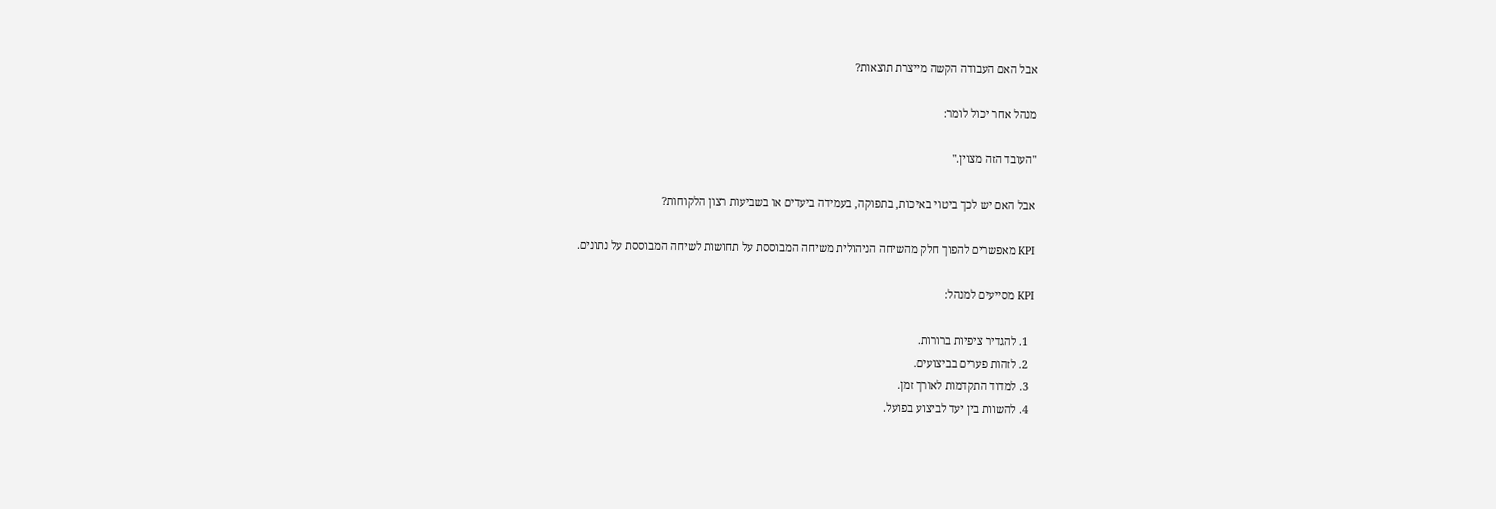אבל האם העבודה הקשה מייצרת תוצאות?

מנהל אחר יכול לומר:

"העובד הזה מצוין."

אבל האם יש לכך ביטוי באיכות, בתפוקה, בעמידה ביעדים או בשביעות רצון הלקוחות?

KPI מאפשרים להפוך חלק מהשיחה הניהולית משיחה המבוססת על תחושות לשיחה המבוססת על נתונים.

KPI מסייעים למנהל:

  1. להגדיר ציפיות ברורות.
  2. לזהות פערים בביצועים.
  3. למדוד התקדמות לאורך זמן.
  4. להשוות בין יעד לביצוע בפועל.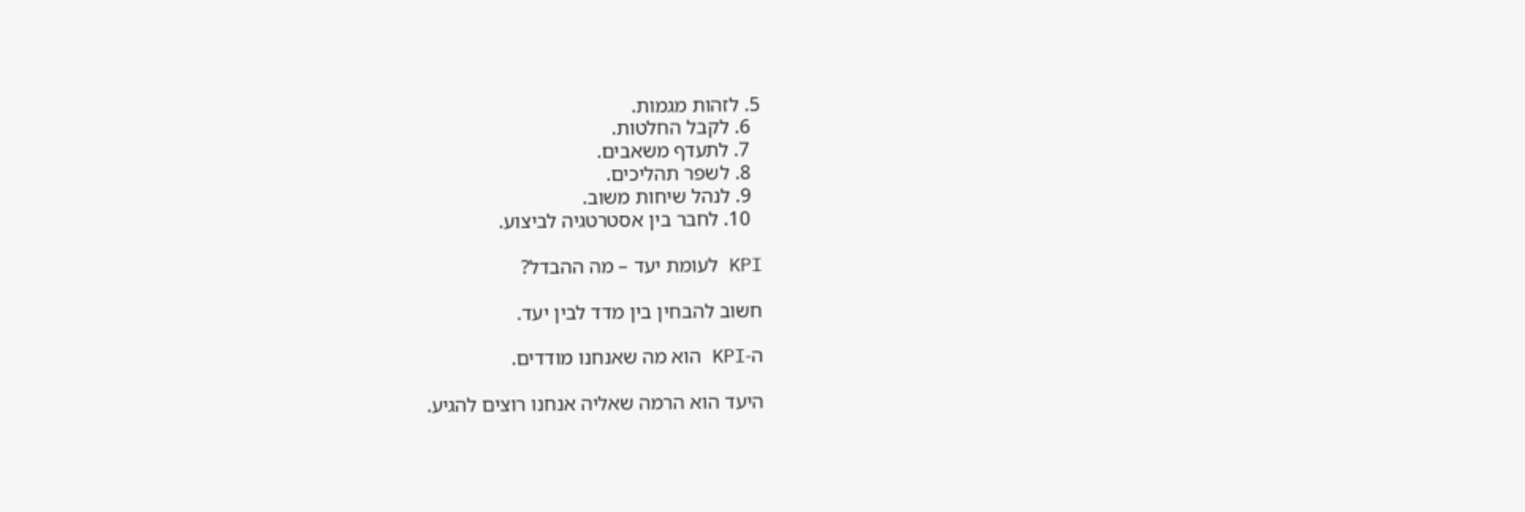5. לזהות מגמות.
  6. לקבל החלטות.
  7. לתעדף משאבים.
  8. לשפר תהליכים.
  9. לנהל שיחות משוב.
  10. לחבר בין אסטרטגיה לביצוע.

KPI לעומת יעד – מה ההבדל?

חשוב להבחין בין מדד לבין יעד.

ה-KPI הוא מה שאנחנו מודדים.

היעד הוא הרמה שאליה אנחנו רוצים להגיע.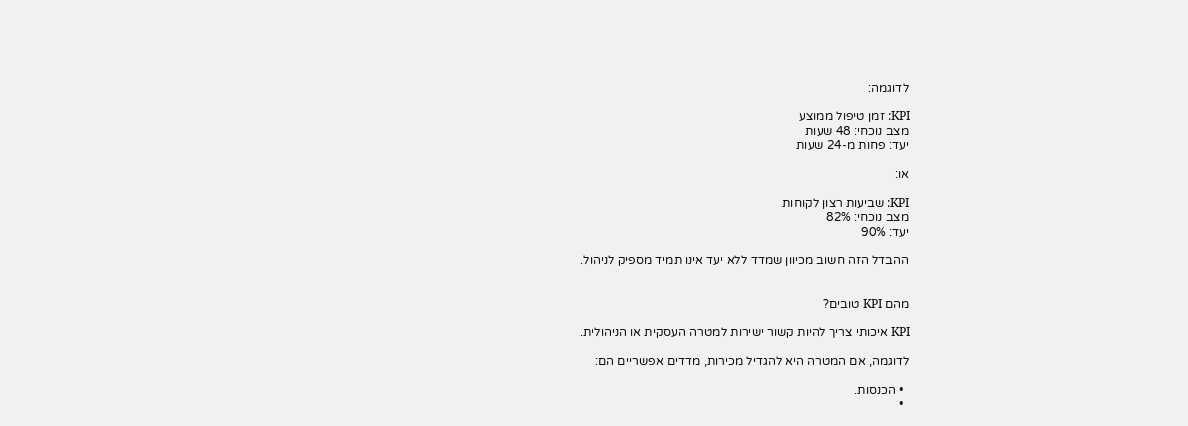לדוגמה:

KPI: זמן טיפול ממוצע
מצב נוכחי: 48 שעות
יעד: פחות מ-24 שעות

או:

KPI: שביעות רצון לקוחות
מצב נוכחי: 82%
יעד: 90%

ההבדל הזה חשוב מכיוון שמדד ללא יעד אינו תמיד מספיק לניהול.


מהם KPI טובים?

KPI איכותי צריך להיות קשור ישירות למטרה העסקית או הניהולית.

לדוגמה, אם המטרה היא להגדיל מכירות, מדדים אפשריים הם:

  • הכנסות.
  •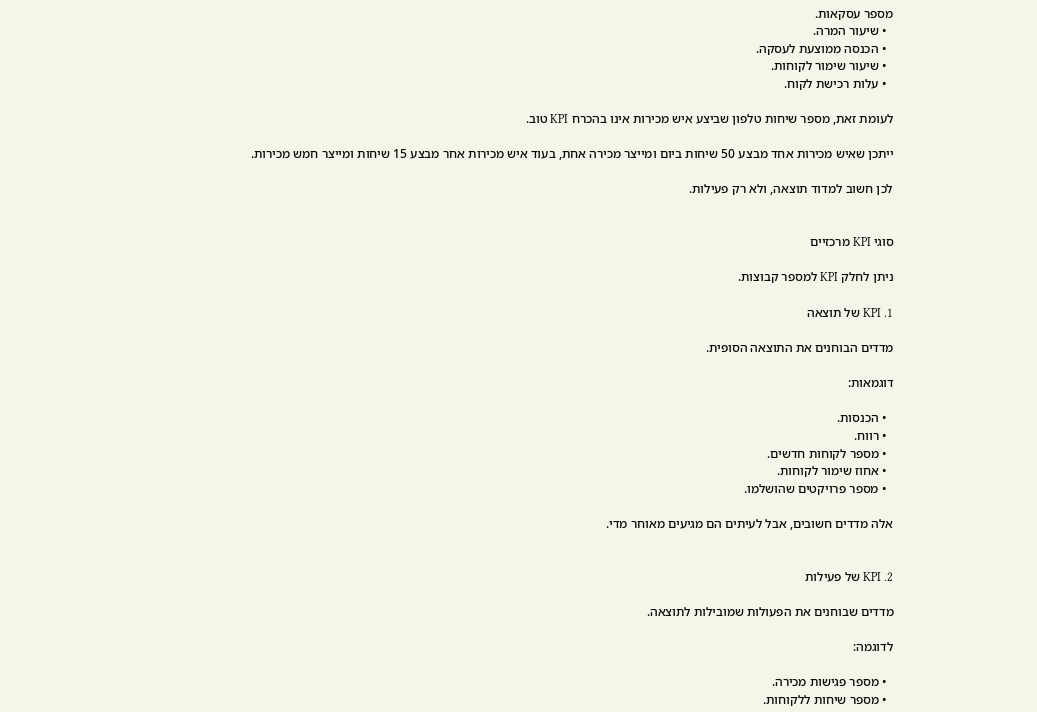מספר עסקאות.
  • שיעור המרה.
  • הכנסה ממוצעת לעסקה.
  • שיעור שימור לקוחות.
  • עלות רכישת לקוח.

לעומת זאת, מספר שיחות טלפון שביצע איש מכירות אינו בהכרח KPI טוב.

ייתכן שאיש מכירות אחד מבצע 50 שיחות ביום ומייצר מכירה אחת, בעוד איש מכירות אחר מבצע 15 שיחות ומייצר חמש מכירות.

לכן חשוב למדוד תוצאה, ולא רק פעילות.


סוגי KPI מרכזיים

ניתן לחלק KPI למספר קבוצות.

1. KPI של תוצאה

מדדים הבוחנים את התוצאה הסופית.

דוגמאות:

  • הכנסות.
  • רווח.
  • מספר לקוחות חדשים.
  • אחוז שימור לקוחות.
  • מספר פרויקטים שהושלמו.

אלה מדדים חשובים, אבל לעיתים הם מגיעים מאוחר מדי.


2. KPI של פעילות

מדדים שבוחנים את הפעולות שמובילות לתוצאה.

לדוגמה:

  • מספר פגישות מכירה.
  • מספר שיחות ללקוחות.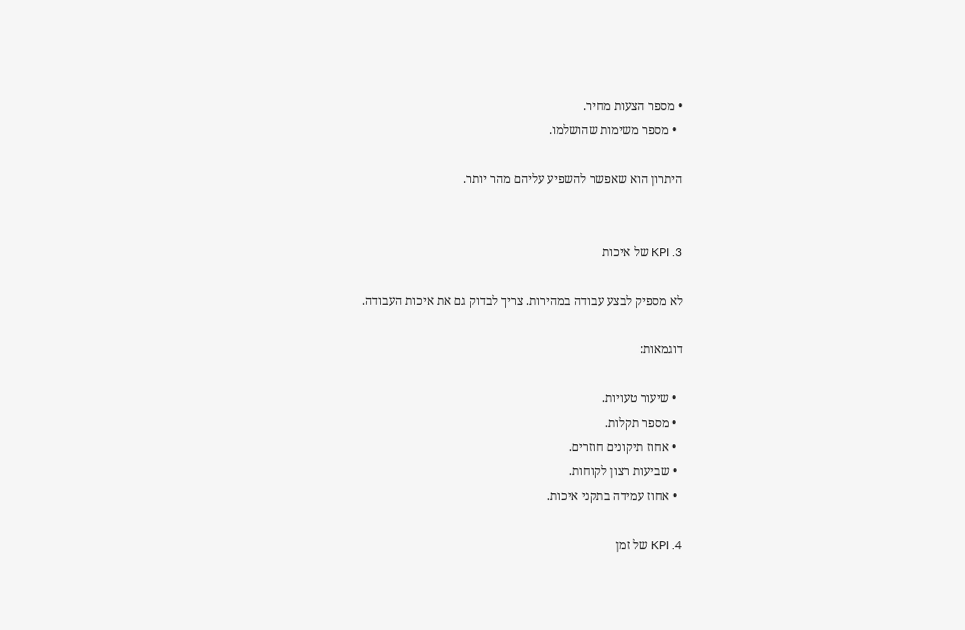• מספר הצעות מחיר.
  • מספר משימות שהושלמו.

היתרון הוא שאפשר להשפיע עליהם מהר יותר.


3. KPI של איכות

לא מספיק לבצע עבודה במהירות. צריך לבדוק גם את איכות העבודה.

דוגמאות:

  • שיעור טעויות.
  • מספר תקלות.
  • אחוז תיקונים חוזרים.
  • שביעות רצון לקוחות.
  • אחוז עמידה בתקני איכות.

4. KPI של זמן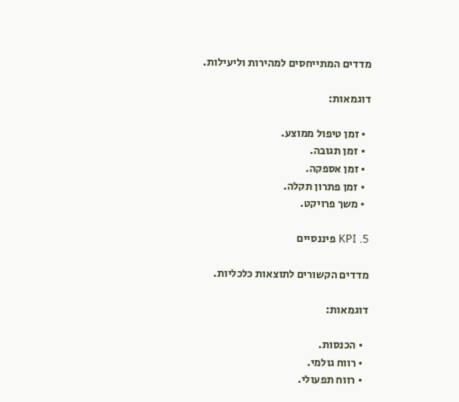מדדים המתייחסים למהירות וליעילות.

דוגמאות:

  • זמן טיפול ממוצע.
  • זמן תגובה.
  • זמן אספקה.
  • זמן פתרון תקלה.
  • משך פרויקט.

5. KPI פיננסיים

מדדים הקשורים לתוצאות כלכליות.

דוגמאות:

  • הכנסות.
  • רווח גולמי.
  • רווח תפעולי.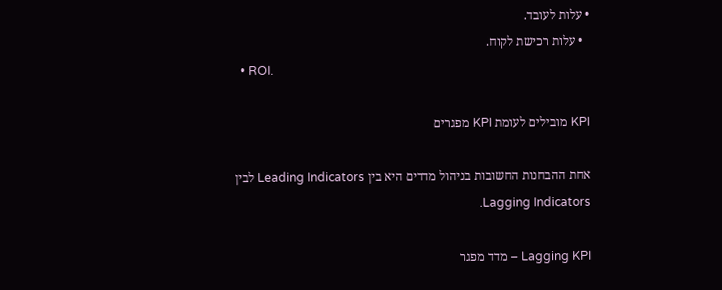• עלות לעובד.
  • עלות רכישת לקוח.
  • ROI.

KPI מובילים לעומת KPI מפגרים

אחת ההבחנות החשובות בניהול מדדים היא בין Leading Indicators לבין Lagging Indicators.

Lagging KPI – מדד מפגר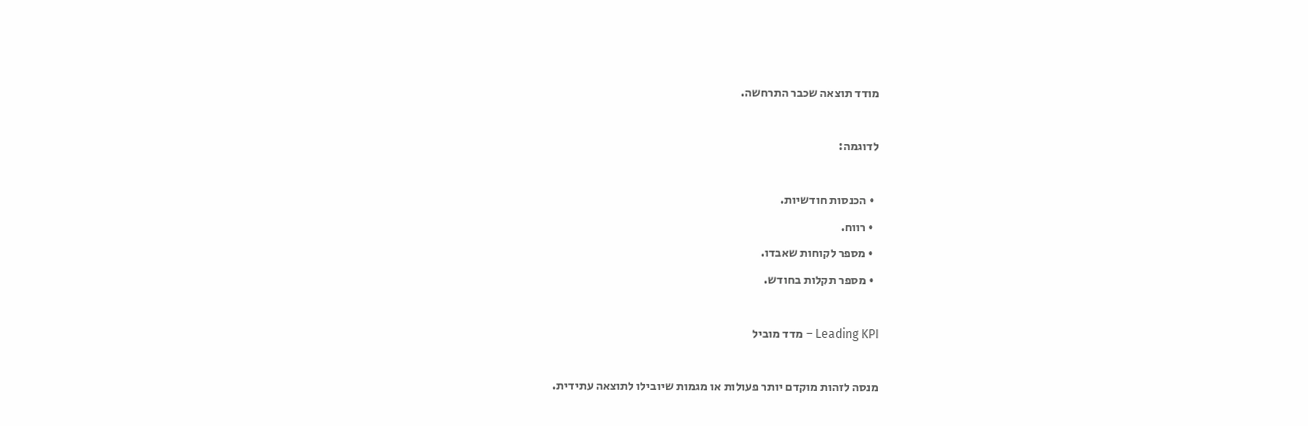מודד תוצאה שכבר התרחשה.

לדוגמה:

  • הכנסות חודשיות.
  • רווח.
  • מספר לקוחות שאבדו.
  • מספר תקלות בחודש.

Leading KPI – מדד מוביל

מנסה לזהות מוקדם יותר פעולות או מגמות שיובילו לתוצאה עתידית.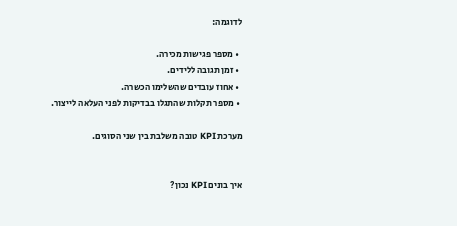לדוגמה:

  • מספר פגישות מכירה.
  • זמן תגובה ללידים.
  • אחוז עובדים שהשלימו הכשרה.
  • מספר תקלות שהתגלו בבדיקות לפני העלאה לייצור.

מערכת KPI טובה משלבת בין שני הסוגים.


איך בונים KPI נכון?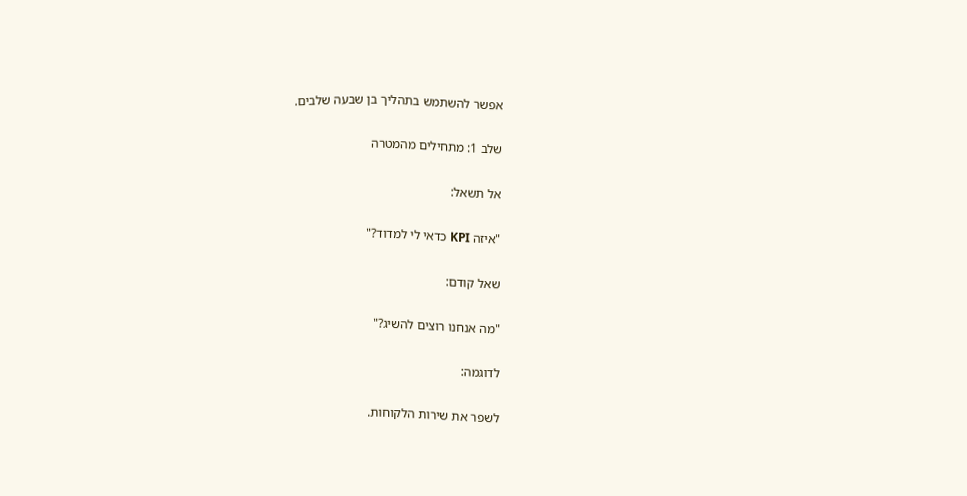אפשר להשתמש בתהליך בן שבעה שלבים.

שלב 1: מתחילים מהמטרה

אל תשאל:

"איזה KPI כדאי לי למדוד?"

שאל קודם:

"מה אנחנו רוצים להשיג?"

לדוגמה:

לשפר את שירות הלקוחות.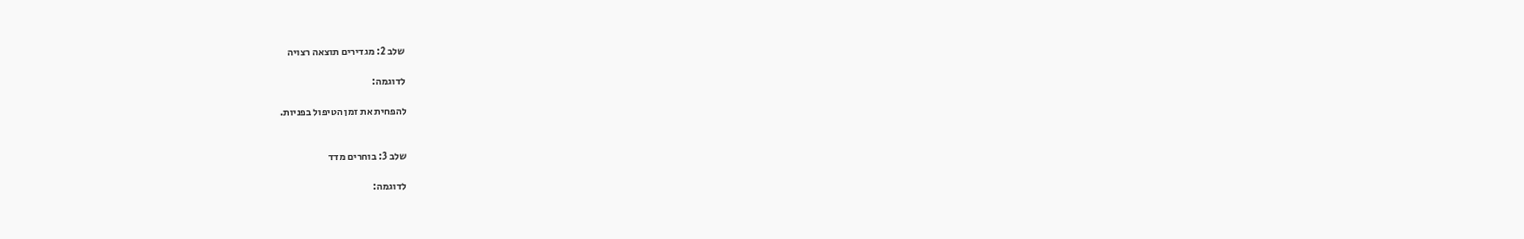שלב 2: מגדירים תוצאה רצויה

לדוגמה:

להפחית את זמן הטיפול בפניות.


שלב 3: בוחרים מדד

לדוגמה: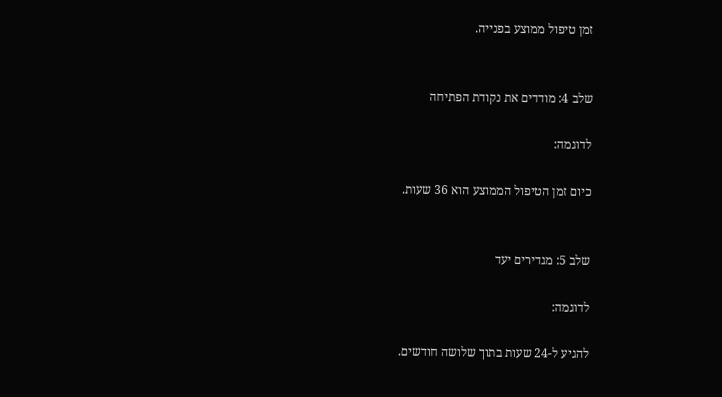זמן טיפול ממוצע בפנייה.


שלב 4: מודדים את נקודת הפתיחה

לדוגמה:

כיום זמן הטיפול הממוצע הוא 36 שעות.


שלב 5: מגדירים יעד

לדוגמה:

להגיע ל-24 שעות בתוך שלושה חודשים.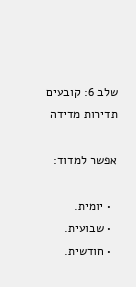שלב 6: קובעים תדירות מדידה

אפשר למדוד:

  • יומית.
  • שבועית.
  • חודשית.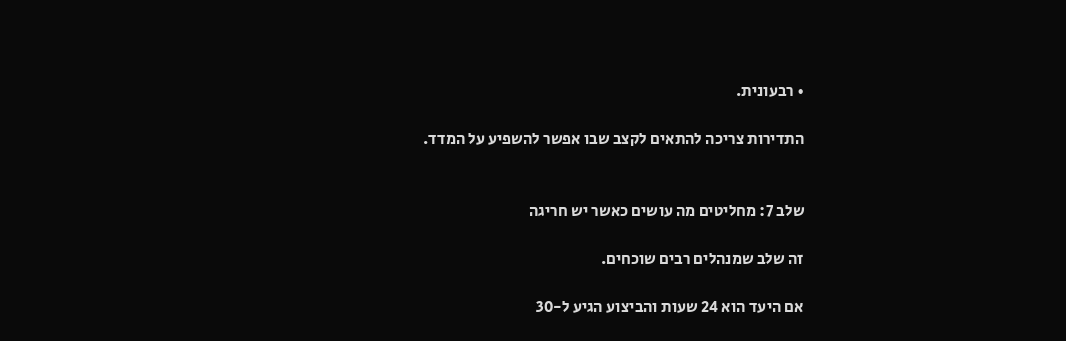• רבעונית.

התדירות צריכה להתאים לקצב שבו אפשר להשפיע על המדד.


שלב 7: מחליטים מה עושים כאשר יש חריגה

זה שלב שמנהלים רבים שוכחים.

אם היעד הוא 24 שעות והביצוע הגיע ל-30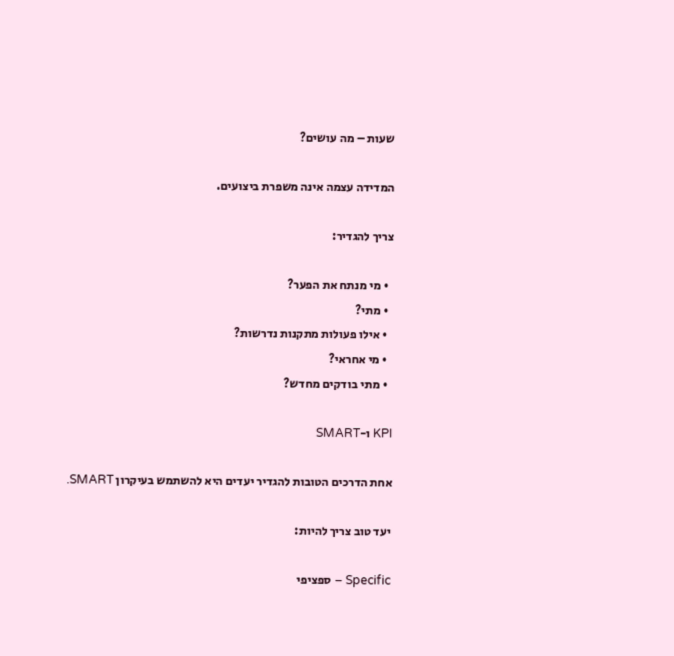שעות – מה עושים?

המדידה עצמה אינה משפרת ביצועים.

צריך להגדיר:

  • מי מנתח את הפער?
  • מתי?
  • אילו פעולות מתקנות נדרשות?
  • מי אחראי?
  • מתי בודקים מחדש?

KPI ו-SMART

אחת הדרכים הטובות להגדיר יעדים היא להשתמש בעיקרון SMART.

יעד טוב צריך להיות:

Specific – ספציפי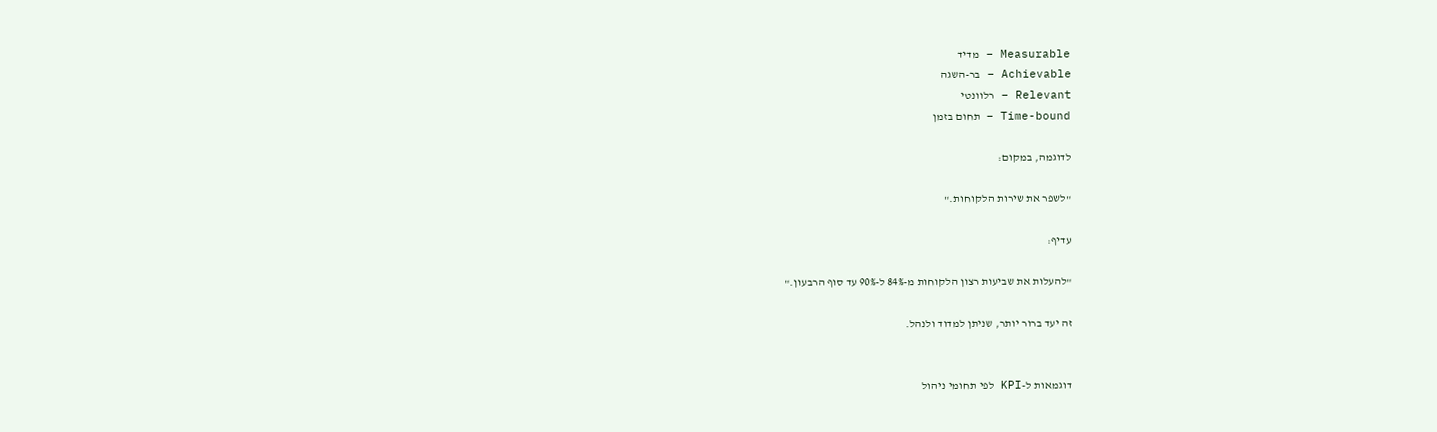Measurable – מדיד
Achievable – בר-השגה
Relevant – רלוונטי
Time-bound – תחום בזמן

לדוגמה, במקום:

"לשפר את שירות הלקוחות."

עדיף:

"להעלות את שביעות רצון הלקוחות מ-84% ל-90% עד סוף הרבעון."

זה יעד ברור יותר, שניתן למדוד ולנהל.


דוגמאות ל-KPI לפי תחומי ניהול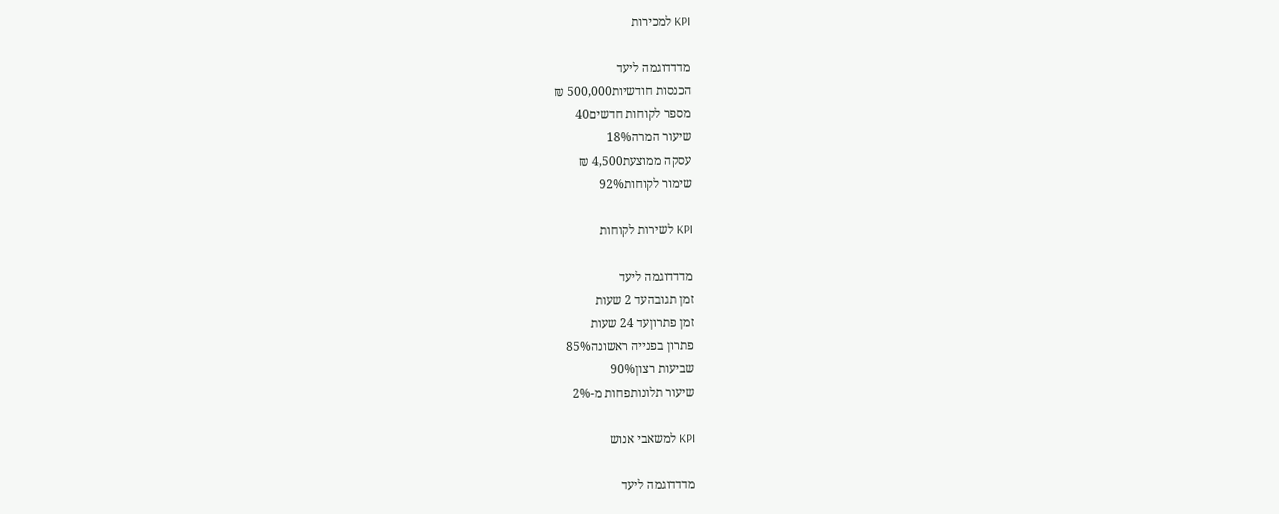KPI למכירות

מדדדוגמה ליעד
הכנסות חודשיות500,000 ₪
מספר לקוחות חדשים40
שיעור המרה18%
עסקה ממוצעת4,500 ₪
שימור לקוחות92%

KPI לשירות לקוחות

מדדדוגמה ליעד
זמן תגובהעד 2 שעות
זמן פתרוןעד 24 שעות
פתרון בפנייה ראשונה85%
שביעות רצון90%
שיעור תלונותפחות מ-2%

KPI למשאבי אנוש

מדדדוגמה ליעד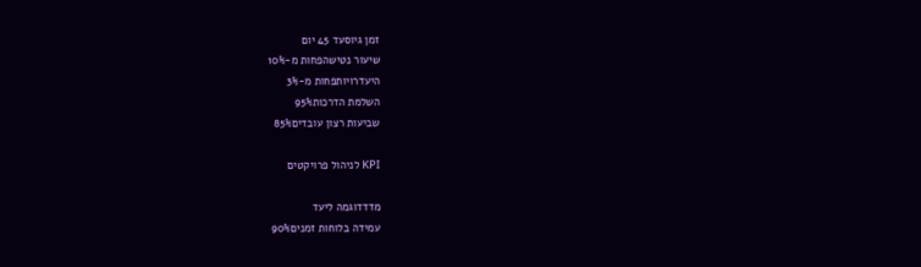זמן גיוסעד 45 יום
שיעור נטישהפחות מ-10%
היעדרויותפחות מ-3%
השלמת הדרכות95%
שביעות רצון עובדים85%

KPI לניהול פרויקטים

מדדדוגמה ליעד
עמידה בלוחות זמנים90%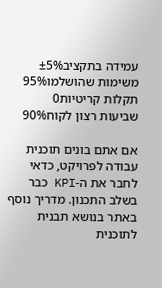עמידה בתקציב±5%
משימות שהושלמו95%
תקלות קריטיות0
שביעות רצון לקוח90%

אם אתם בונים תוכנית עבודה לפרויקט, כדאי לחבר את ה-KPI כבר בשלב התכנון. מדריך נוסף באתר בנושא תבנית לתוכנית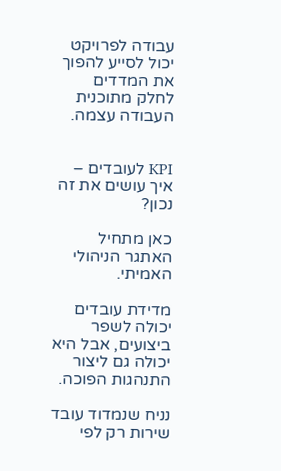עבודה לפרויקט יכול לסייע להפוך את המדדים לחלק מתוכנית העבודה עצמה.


KPI לעובדים – איך עושים את זה נכון?

כאן מתחיל האתגר הניהולי האמיתי.

מדידת עובדים יכולה לשפר ביצועים, אבל היא יכולה גם ליצור התנהגות הפוכה.

נניח שנמדוד עובד שירות רק לפי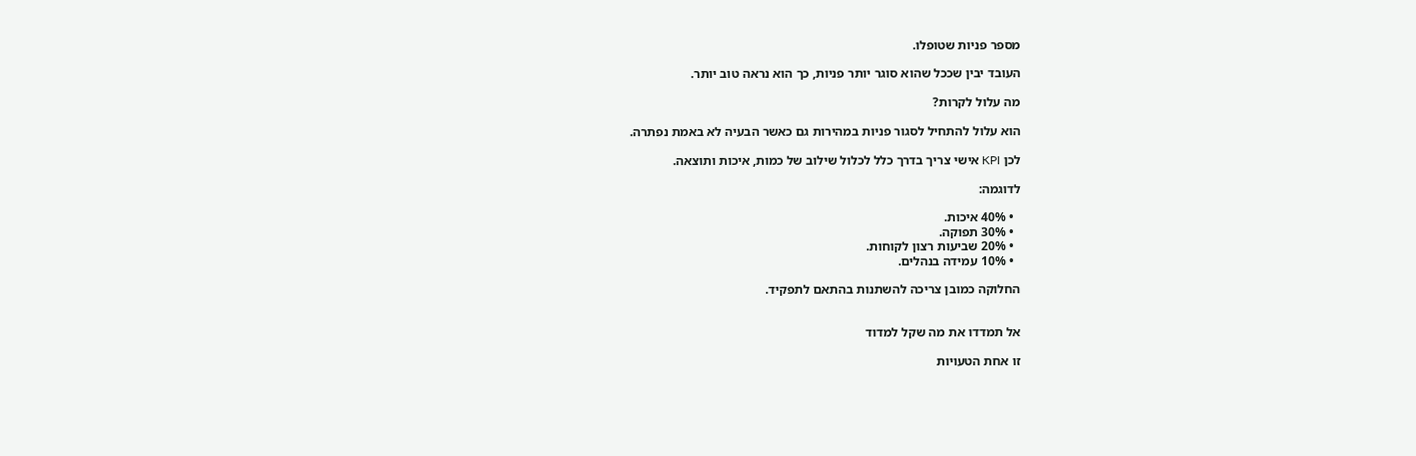מספר פניות שטופלו.

העובד יבין שככל שהוא סוגר יותר פניות, כך הוא נראה טוב יותר.

מה עלול לקרות?

הוא עלול להתחיל לסגור פניות במהירות גם כאשר הבעיה לא באמת נפתרה.

לכן KPI אישי צריך בדרך כלל לכלול שילוב של כמות, איכות ותוצאה.

לדוגמה:

  • 40% איכות.
  • 30% תפוקה.
  • 20% שביעות רצון לקוחות.
  • 10% עמידה בנהלים.

החלוקה כמובן צריכה להשתנות בהתאם לתפקיד.


אל תמדדו את מה שקל למדוד

זו אחת הטעויות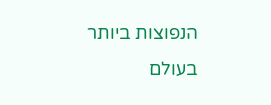הנפוצות ביותר בעולם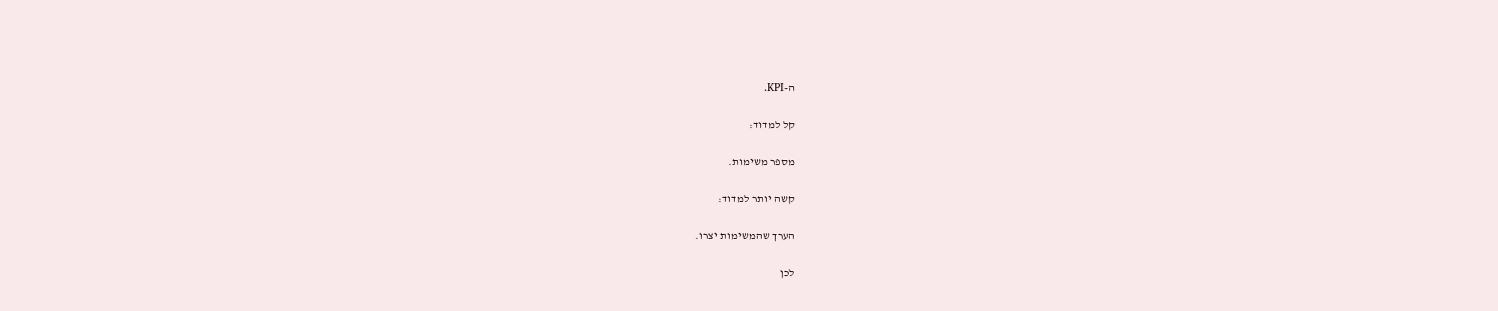ה-KPI.

קל למדוד:

מספר משימות.

קשה יותר למדוד:

הערך שהמשימות יצרו.

לכן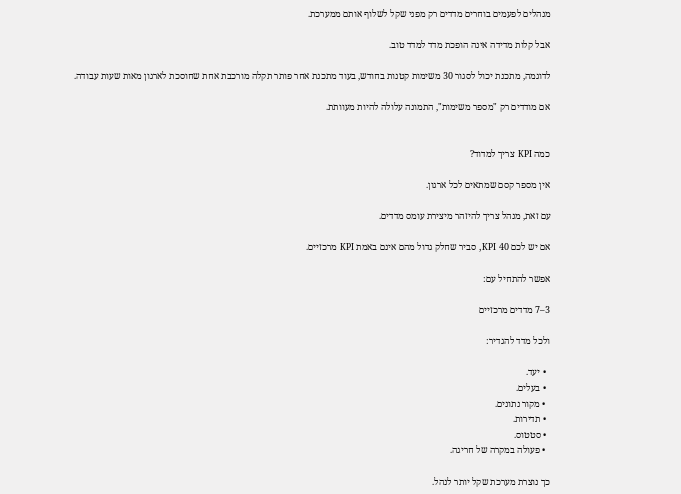מנהלים לפעמים בוחרים מדדים רק מפני שקל לשלוף אותם ממערכת.

אבל קלות מדידה אינה הופכת מדד למדד טוב.

לדוגמה, מתכנת יכול לסגור 30 משימות קטנות בחודש, בעוד מתכנת אחר פותר תקלה מורכבת אחת שחוסכת לארגון מאות שעות עבודה.

אם מודדים רק "מספר משימות", התמונה עלולה להיות מעוותת.


כמה KPI צריך למדוד?

אין מספר קסם שמתאים לכל ארגון.

עם זאת, מנהל צריך להיזהר מיצירת עומס מדדים.

אם יש לכם 40 KPI, סביר שחלק גדול מהם אינם באמת KPI מרכזיים.

אפשר להתחיל עם:

3–7 מדדים מרכזיים

ולכל מדד להגדיר:

  • יעד.
  • בעלים.
  • מקור נתונים.
  • תדירות.
  • סטטוס.
  • פעולה במקרה של חריגה.

כך נוצרת מערכת שקל יותר לנהל.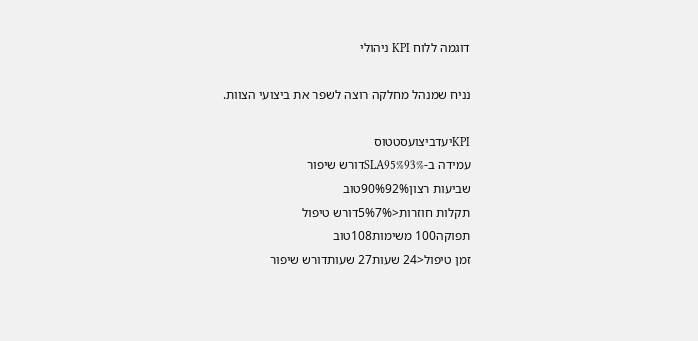דוגמה ללוח KPI ניהולי

נניח שמנהל מחלקה רוצה לשפר את ביצועי הצוות.

KPIיעדביצועסטטוס
עמידה ב-SLA95%93%דורש שיפור
שביעות רצון90%92%טוב
תקלות חוזרות<5%7%דורש טיפול
תפוקה100 משימות108טוב
זמן טיפול<24 שעות27 שעותדורש שיפור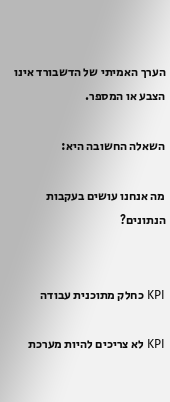הערך האמיתי של הדשבורד אינו הצבע או המספר.

השאלה החשובה היא:

מה אנחנו עושים בעקבות הנתונים?


KPI כחלק מתוכנית עבודה

KPI לא צריכים להיות מערכת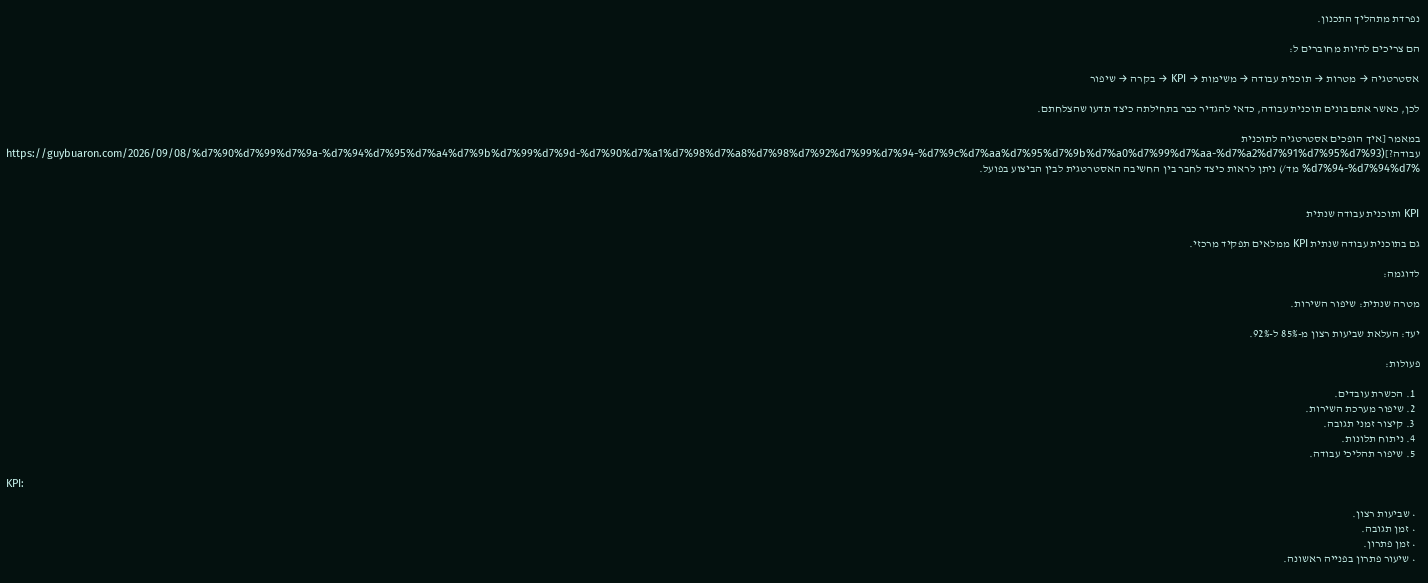נפרדת מתהליך התכנון.

הם צריכים להיות מחוברים ל:

אסטרטגיה → מטרות → תוכנית עבודה → משימות → KPI → בקרה → שיפור

לכן, כאשר אתם בונים תוכנית עבודה, כדאי להגדיר כבר בתחילתה כיצד תדעו שהצלחתם.

במאמר [איך הופכים אסטרטגיה לתוכנית עבודה?](https://guybuaron.com/2026/09/08/%d7%90%d7%99%d7%9a-%d7%94%d7%95%d7%a4%d7%9b%d7%99%d7%9d-%d7%90%d7%a1%d7%98%d7%a8%d7%98%d7%92%d7%99%d7%94-%d7%9c%d7%aa%d7%95%d7%9b%d7%a0%d7%99%d7%aa-%d7%a2%d7%91%d7%95%d7%93%d7%94-%d7%94%d7% מד/) ניתן לראות כיצד לחבר בין החשיבה האסטרטגית לבין הביצוע בפועל.


KPI ותוכנית עבודה שנתית

גם בתוכנית עבודה שנתית KPI ממלאים תפקיד מרכזי.

לדוגמה:

מטרה שנתית: שיפור השירות.

יעד: העלאת שביעות רצון מ-85% ל-92%.

פעולות:

  1. הכשרת עובדים.
  2. שיפור מערכת השירות.
  3. קיצור זמני תגובה.
  4. ניתוח תלונות.
  5. שיפור תהליכי עבודה.

KPI:

  • שביעות רצון.
  • זמן תגובה.
  • זמן פתרון.
  • שיעור פתרון בפנייה ראשונה.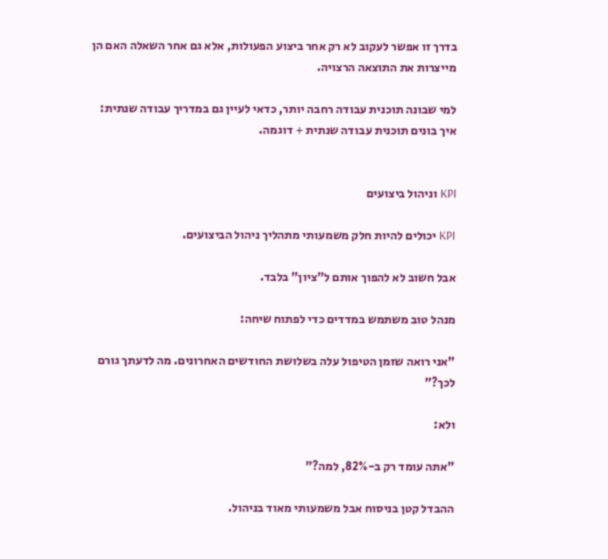בדרך זו אפשר לעקוב לא רק אחר ביצוע הפעולות, אלא גם אחר השאלה האם הן מייצרות את התוצאה הרצויה.

למי שבונה תוכנית עבודה רחבה יותר, כדאי לעיין גם במדריך עבודה שנתית: איך בונים תוכנית עבודה שנתית + דוגמה.


KPI וניהול ביצועים

KPI יכולים להיות חלק משמעותי מתהליך ניהול הביצועים.

אבל חשוב לא להפוך אותם ל"ציון" בלבד.

מנהל טוב משתמש במדדים כדי לפתוח שיחה:

"אני רואה שזמן הטיפול עלה בשלושת החודשים האחרונים. מה לדעתך גורם לכך?"

ולא:

"אתה עומד רק ב-82%, למה?"

ההבדל קטן בניסוח אבל משמעותי מאוד בניהול.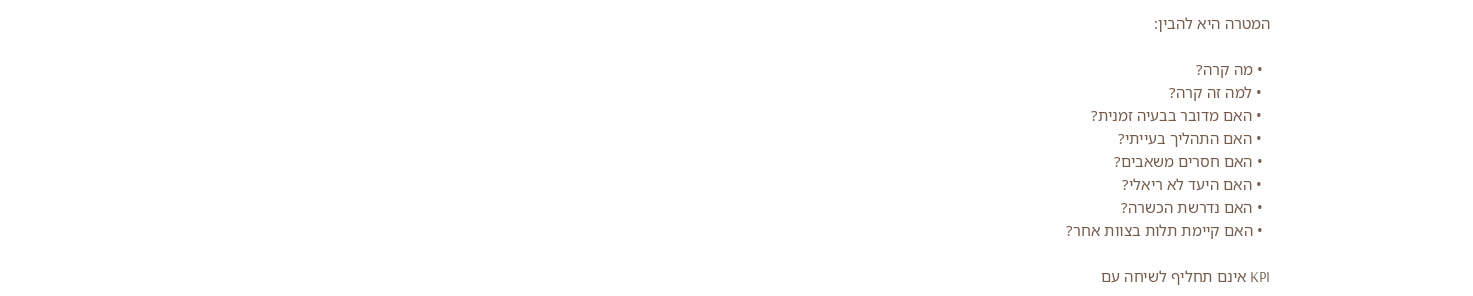המטרה היא להבין:

  • מה קרה?
  • למה זה קרה?
  • האם מדובר בבעיה זמנית?
  • האם התהליך בעייתי?
  • האם חסרים משאבים?
  • האם היעד לא ריאלי?
  • האם נדרשת הכשרה?
  • האם קיימת תלות בצוות אחר?

KPI אינם תחליף לשיחה עם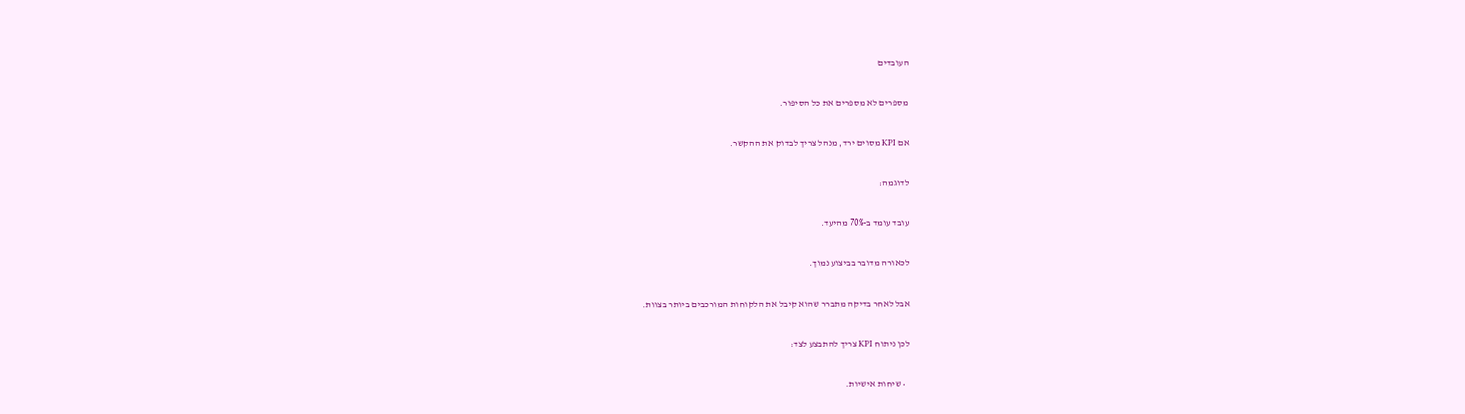העובדים

מספרים לא מספרים את כל הסיפור.

אם KPI מסוים ירד, מנהל צריך לבדוק את ההקשר.

לדוגמה:

עובד עומד ב-70% מהיעד.

לכאורה מדובר בביצוע נמוך.

אבל לאחר בדיקה מתברר שהוא קיבל את הלקוחות המורכבים ביותר בצוות.

לכן ניתוח KPI צריך להתבצע לצד:

  • שיחות אישיות.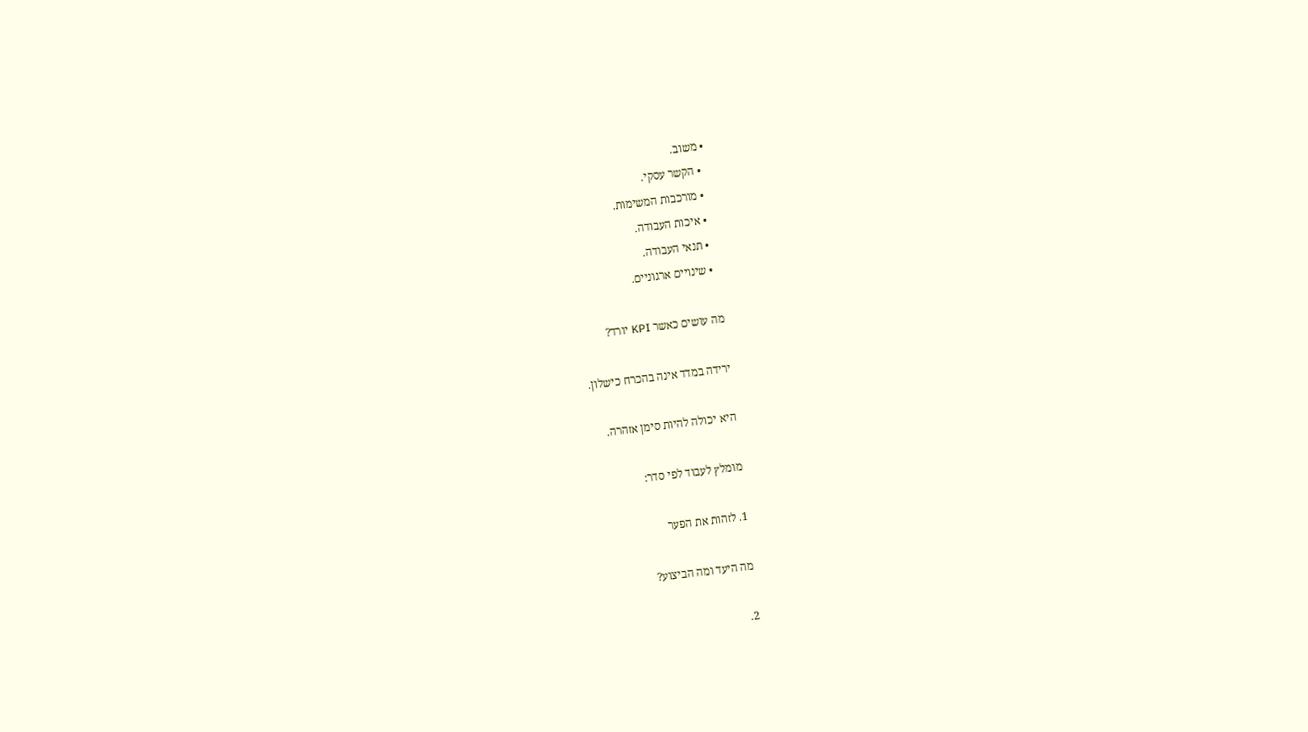• משוב.
  • הקשר עסקי.
  • מורכבות המשימות.
  • איכות העבודה.
  • תנאי העבודה.
  • שינויים ארגוניים.

מה עושים כאשר KPI יורד?

ירידה במדד אינה בהכרח כישלון.

היא יכולה להיות סימן אזהרה.

מומלץ לעבוד לפי סדר:

1. לזהות את הפער

מה היעד ומה הביצוע?

2.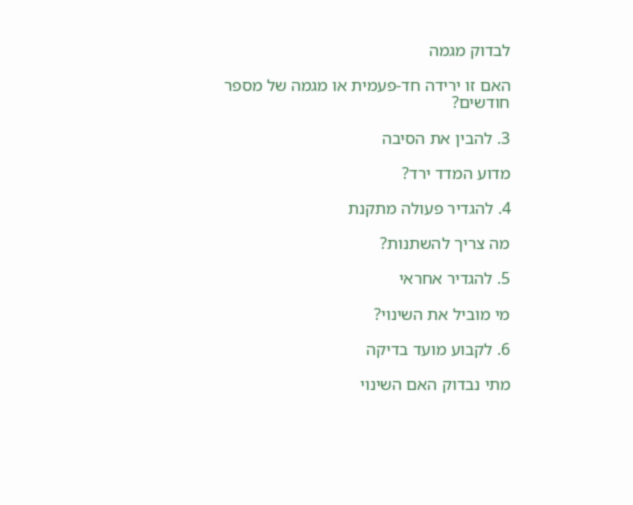לבדוק מגמה

האם זו ירידה חד-פעמית או מגמה של מספר חודשים?

3. להבין את הסיבה

מדוע המדד ירד?

4. להגדיר פעולה מתקנת

מה צריך להשתנות?

5. להגדיר אחראי

מי מוביל את השינוי?

6. לקבוע מועד בדיקה

מתי נבדוק האם השינוי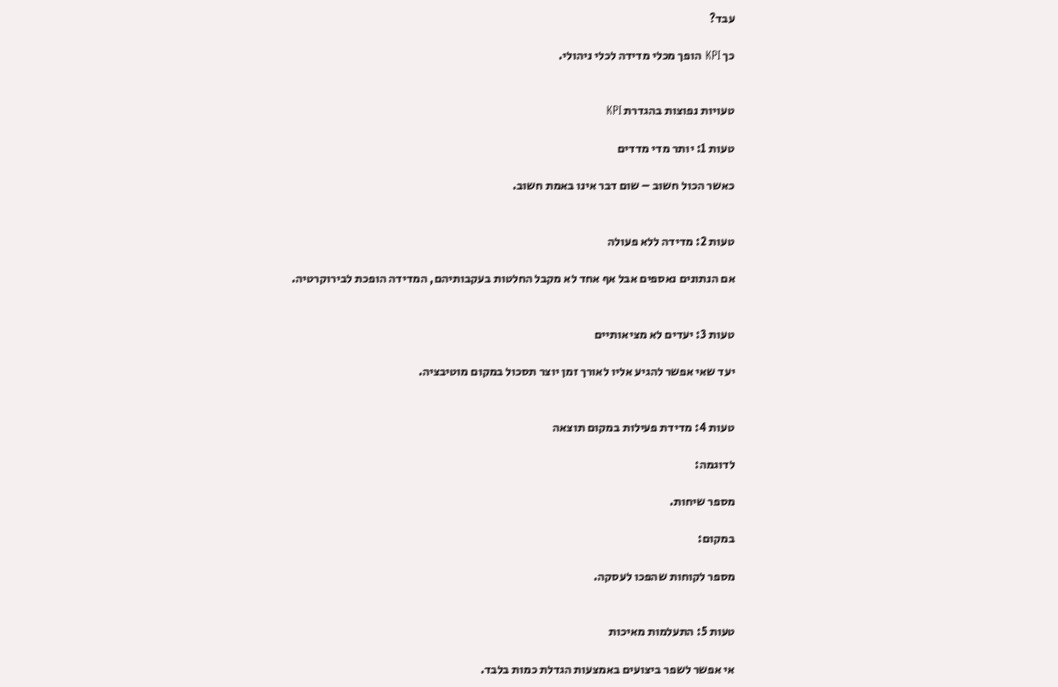עבד?

כך KPI הופך מכלי מדידה לכלי ניהולי.


טעויות נפוצות בהגדרת KPI

טעות 1: יותר מדי מדדים

כאשר הכול חשוב – שום דבר אינו באמת חשוב.


טעות 2: מדידה ללא פעולה

אם הנתונים נאספים אבל אף אחד לא מקבל החלטות בעקבותיהם, המדידה הופכת לבירוקרטיה.


טעות 3: יעדים לא מציאותיים

יעד שאי אפשר להגיע אליו לאורך זמן יוצר תסכול במקום מוטיבציה.


טעות 4: מדידת פעילות במקום תוצאה

לדוגמה:

מספר שיחות.

במקום:

מספר לקוחות שהפכו לעסקה.


טעות 5: התעלמות מאיכות

אי אפשר לשפר ביצועים באמצעות הגדלת כמות בלבד.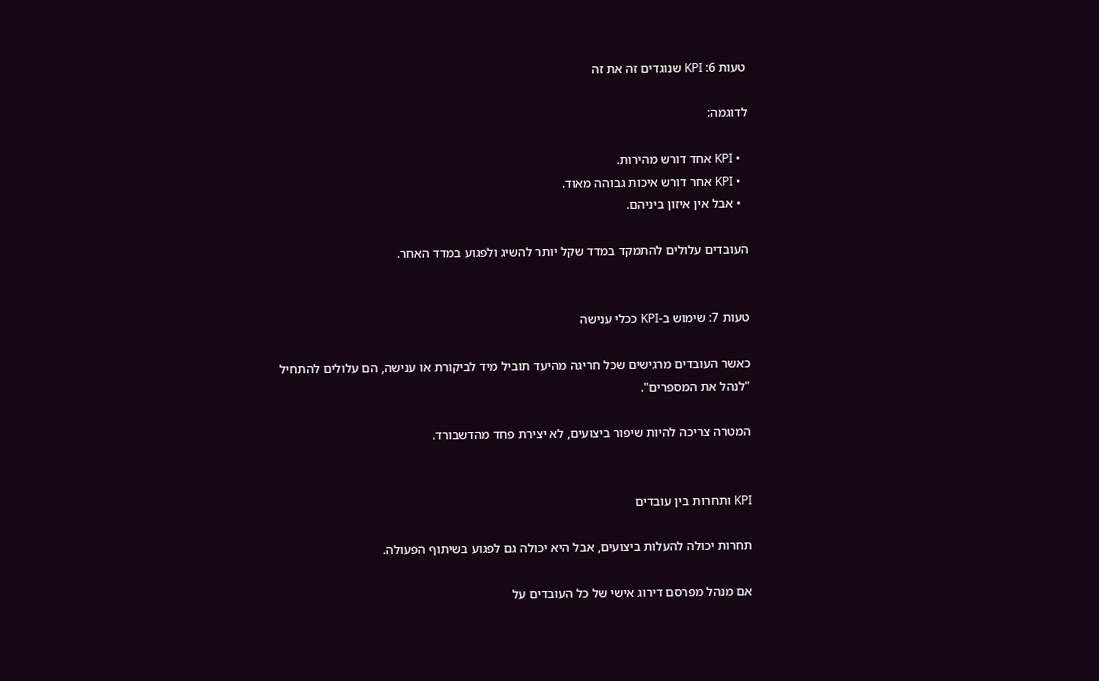טעות 6: KPI שנוגדים זה את זה

לדוגמה:

  • KPI אחד דורש מהירות.
  • KPI אחר דורש איכות גבוהה מאוד.
  • אבל אין איזון ביניהם.

העובדים עלולים להתמקד במדד שקל יותר להשיג ולפגוע במדד האחר.


טעות 7: שימוש ב-KPI ככלי ענישה

כאשר העובדים מרגישים שכל חריגה מהיעד תוביל מיד לביקורת או ענישה, הם עלולים להתחיל "לנהל את המספרים".

המטרה צריכה להיות שיפור ביצועים, לא יצירת פחד מהדשבורד.


KPI ותחרות בין עובדים

תחרות יכולה להעלות ביצועים, אבל היא יכולה גם לפגוע בשיתוף הפעולה.

אם מנהל מפרסם דירוג אישי של כל העובדים על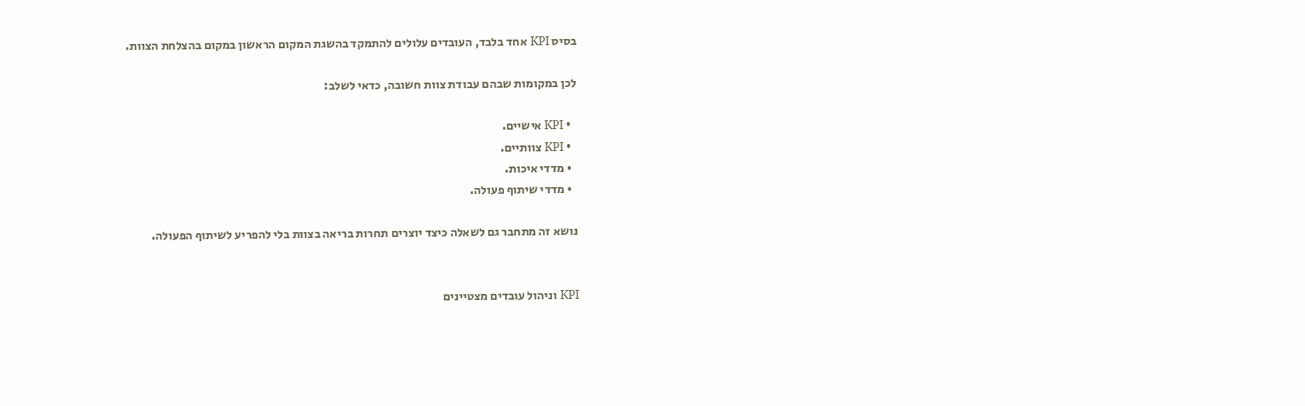בסיס KPI אחד בלבד, העובדים עלולים להתמקד בהשגת המקום הראשון במקום בהצלחת הצוות.

לכן במקומות שבהם עבודת צוות חשובה, כדאי לשלב:

  • KPI אישיים.
  • KPI צוותיים.
  • מדדי איכות.
  • מדדי שיתוף פעולה.

נושא זה מתחבר גם לשאלה כיצד יוצרים תחרות בריאה בצוות בלי להפריע לשיתוף הפעולה.


KPI וניהול עובדים מצטיינים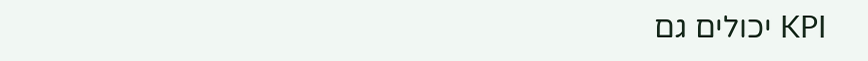KPI יכולים גם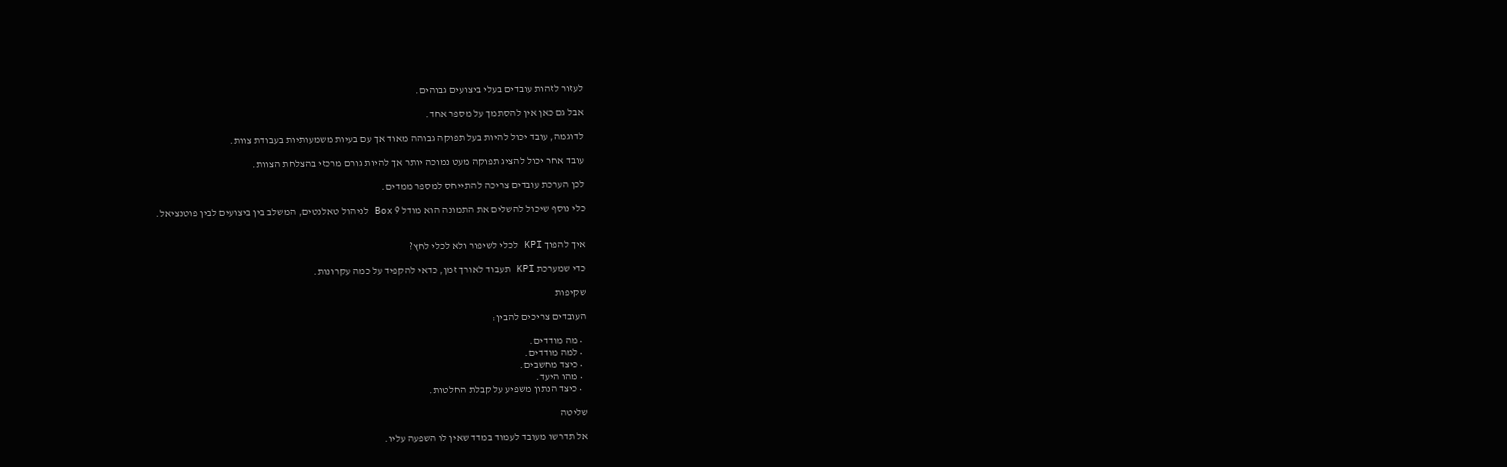לעזור לזהות עובדים בעלי ביצועים גבוהים.

אבל גם כאן אין להסתמך על מספר אחד.

לדוגמה, עובד יכול להיות בעל תפוקה גבוהה מאוד אך עם בעיות משמעותיות בעבודת צוות.

עובד אחר יכול להציג תפוקה מעט נמוכה יותר אך להיות גורם מרכזי בהצלחת הצוות.

לכן הערכת עובדים צריכה להתייחס למספר ממדים.

כלי נוסף שיכול להשלים את התמונה הוא מודל 9 Box לניהול טאלנטים, המשלב בין ביצועים לבין פוטנציאל.


איך להפוך KPI לכלי לשיפור ולא לכלי לחץ?

כדי שמערכת KPI תעבוד לאורך זמן, כדאי להקפיד על כמה עקרונות.

שקיפות

העובדים צריכים להבין:

  • מה מודדים.
  • למה מודדים.
  • כיצד מחשבים.
  • מהו היעד.
  • כיצד הנתון משפיע על קבלת החלטות.

שליטה

אל תדרשו מעובד לעמוד במדד שאין לו השפעה עליו.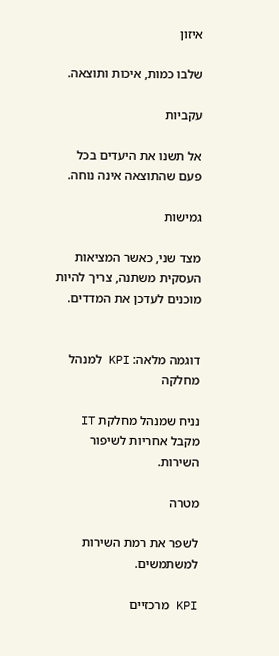איזון

שלבו כמות, איכות ותוצאה.

עקביות

אל תשנו את היעדים בכל פעם שהתוצאה אינה נוחה.

גמישות

מצד שני, כאשר המציאות העסקית משתנה, צריך להיות מוכנים לעדכן את המדדים.


דוגמה מלאה: KPI למנהל מחלקה

נניח שמנהל מחלקת IT מקבל אחריות לשיפור השירות.

מטרה

לשפר את רמת השירות למשתמשים.

KPI מרכזיים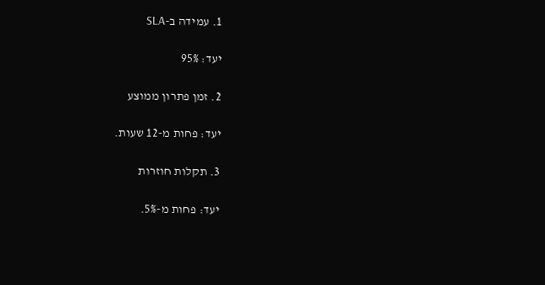1. עמידה ב-SLA

יעד: 95%

2. זמן פתרון ממוצע

יעד: פחות מ-12 שעות.

3. תקלות חוזרות

יעד: פחות מ-5%.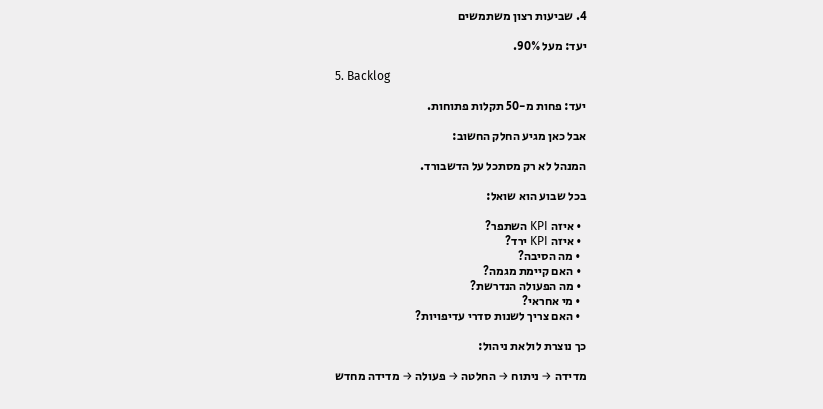4. שביעות רצון משתמשים

יעד: מעל 90%.

5. Backlog

יעד: פחות מ-50 תקלות פתוחות.

אבל כאן מגיע החלק החשוב:

המנהל לא רק מסתכל על הדשבורד.

בכל שבוע הוא שואל:

  • איזה KPI השתפר?
  • איזה KPI ירד?
  • מה הסיבה?
  • האם קיימת מגמה?
  • מה הפעולה הנדרשת?
  • מי אחראי?
  • האם צריך לשנות סדרי עדיפויות?

כך נוצרת לולאת ניהול:

מדידה → ניתוח → החלטה → פעולה → מדידה מחדש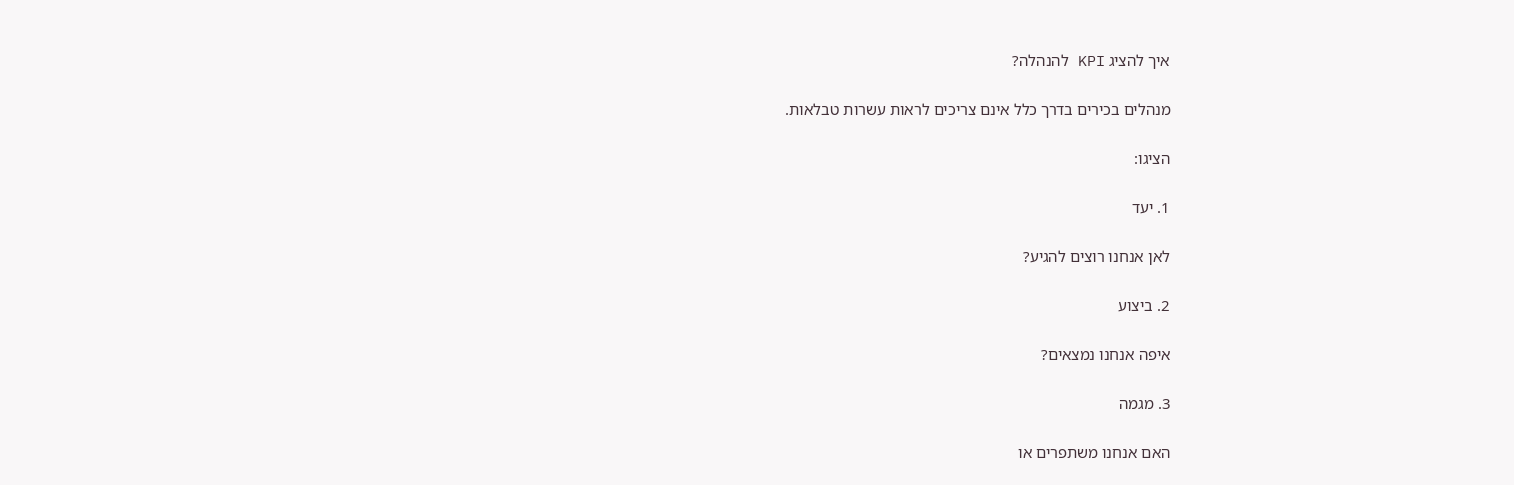איך להציג KPI להנהלה?

מנהלים בכירים בדרך כלל אינם צריכים לראות עשרות טבלאות.

הציגו:

1. יעד

לאן אנחנו רוצים להגיע?

2. ביצוע

איפה אנחנו נמצאים?

3. מגמה

האם אנחנו משתפרים או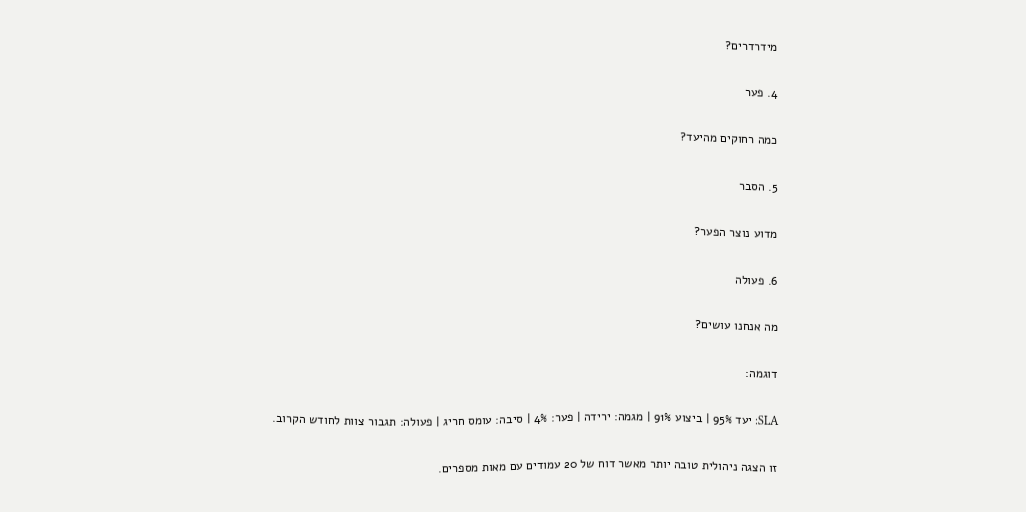מידרדרים?

4. פער

כמה רחוקים מהיעד?

5. הסבר

מדוע נוצר הפער?

6. פעולה

מה אנחנו עושים?

דוגמה:

SLA: יעד 95% | ביצוע 91% | מגמה: ירידה | פער: 4% | סיבה: עומס חריג | פעולה: תגבור צוות לחודש הקרוב.

זו הצגה ניהולית טובה יותר מאשר דוח של 20 עמודים עם מאות מספרים.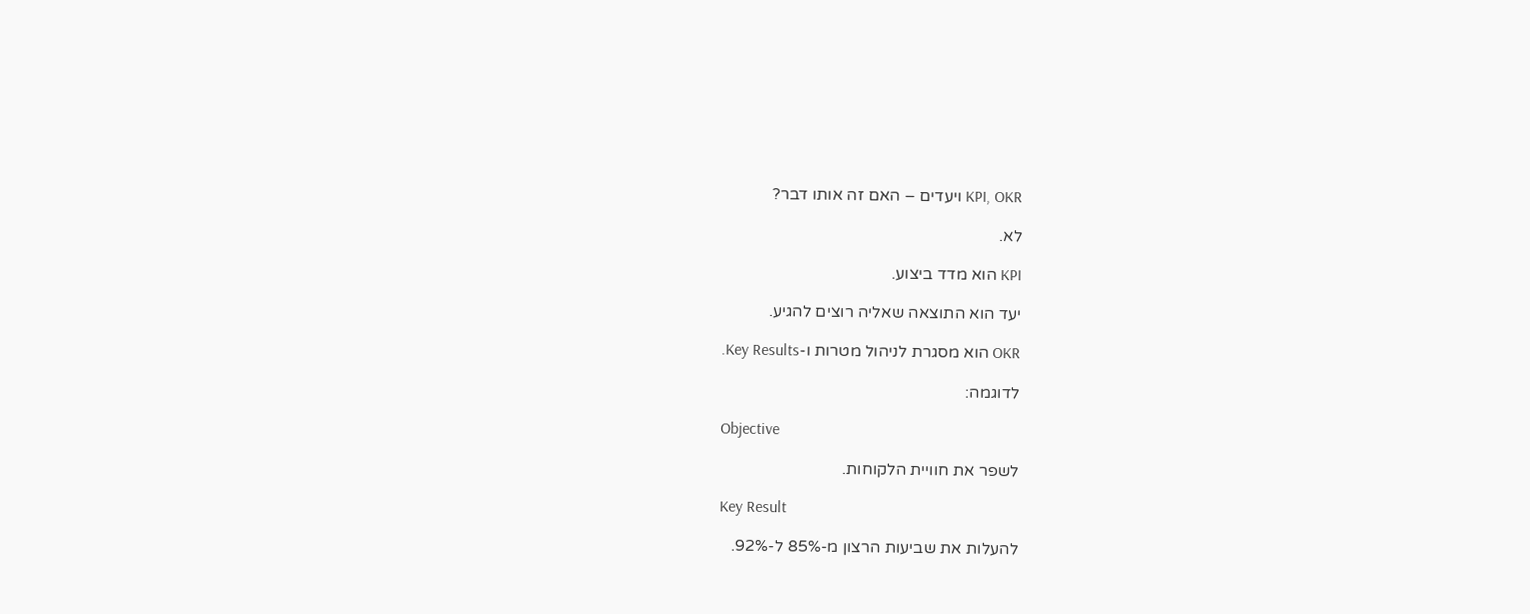KPI, OKR ויעדים – האם זה אותו דבר?

לא.

KPI הוא מדד ביצוע.

יעד הוא התוצאה שאליה רוצים להגיע.

OKR הוא מסגרת לניהול מטרות ו-Key Results.

לדוגמה:

Objective

לשפר את חוויית הלקוחות.

Key Result

להעלות את שביעות הרצון מ-85% ל-92%.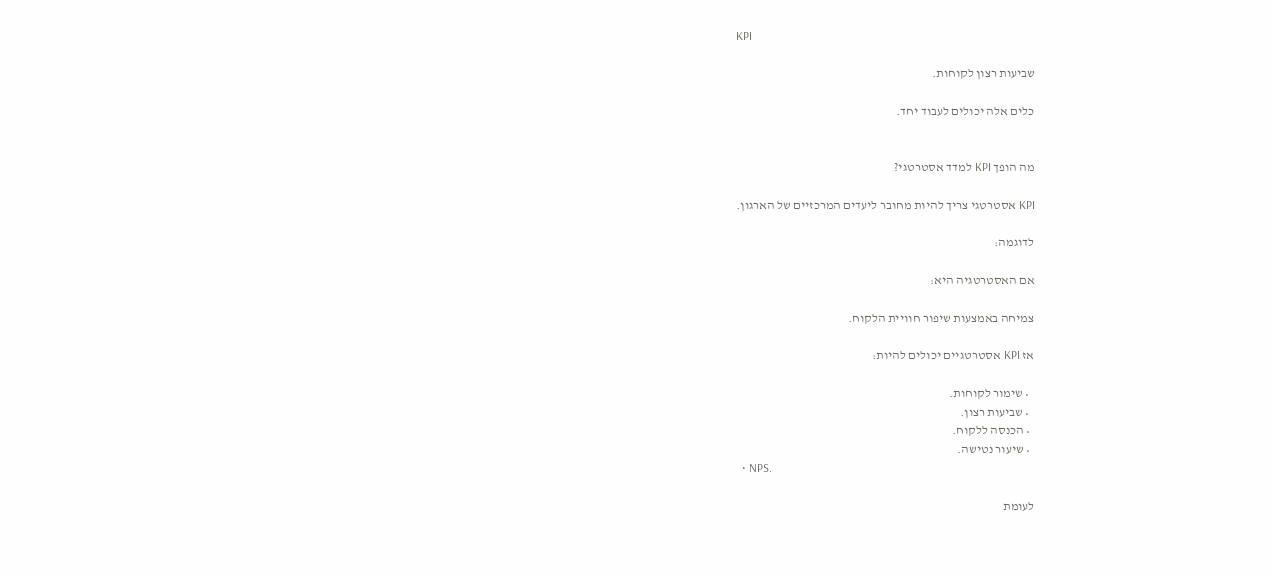KPI

שביעות רצון לקוחות.

כלים אלה יכולים לעבוד יחד.


מה הופך KPI למדד אסטרטגי?

KPI אסטרטגי צריך להיות מחובר ליעדים המרכזיים של הארגון.

לדוגמה:

אם האסטרטגיה היא:

צמיחה באמצעות שיפור חוויית הלקוח.

אז KPI אסטרטגיים יכולים להיות:

  • שימור לקוחות.
  • שביעות רצון.
  • הכנסה ללקוח.
  • שיעור נטישה.
  • NPS.

לעומת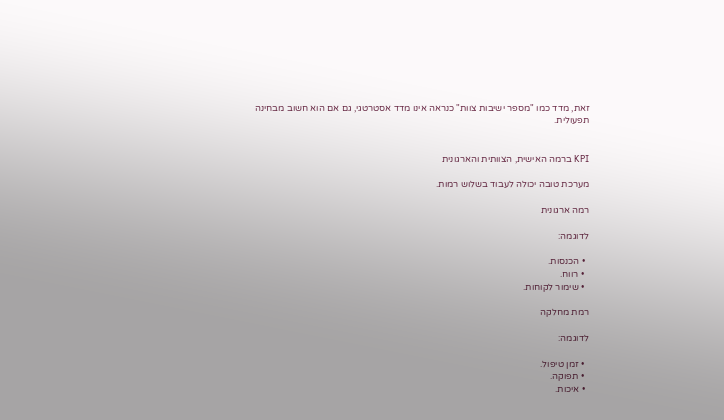זאת, מדד כמו "מספר ישיבות צוות" כנראה אינו מדד אסטרטגי, גם אם הוא חשוב מבחינה תפעולית.


KPI ברמה האישית, הצוותית והארגונית

מערכת טובה יכולה לעבוד בשלוש רמות.

רמה ארגונית

לדוגמה:

  • הכנסות.
  • רווח.
  • שימור לקוחות.

רמת מחלקה

לדוגמה:

  • זמן טיפול.
  • תפוקה.
  • איכות.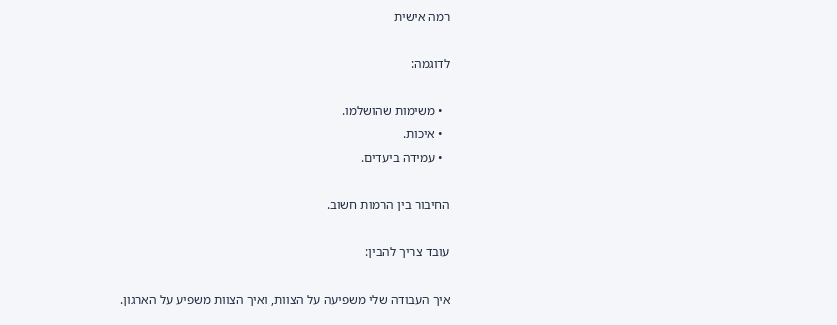רמה אישית

לדוגמה:

  • משימות שהושלמו.
  • איכות.
  • עמידה ביעדים.

החיבור בין הרמות חשוב.

עובד צריך להבין:

איך העבודה שלי משפיעה על הצוות, ואיך הצוות משפיע על הארגון.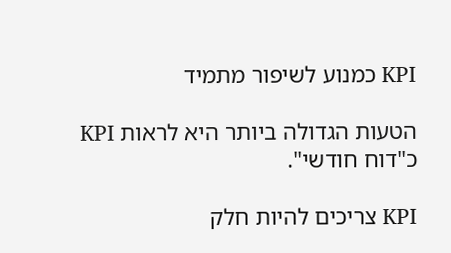KPI כמנוע לשיפור מתמיד

הטעות הגדולה ביותר היא לראות KPI כ"דוח חודשי".

KPI צריכים להיות חלק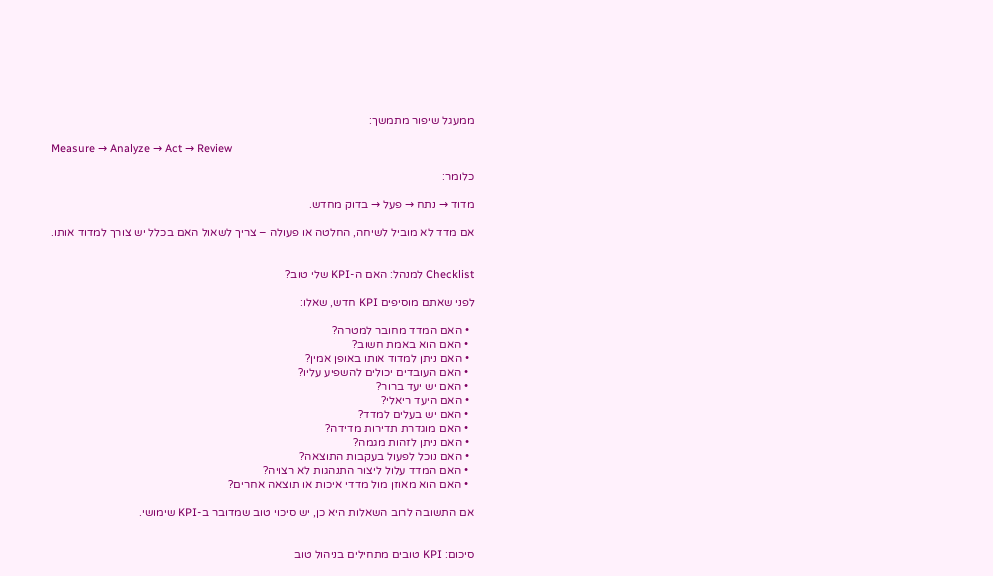ממעגל שיפור מתמשך:

Measure → Analyze → Act → Review

כלומר:

מדוד → נתח → פעל → בדוק מחדש.

אם מדד לא מוביל לשיחה, החלטה או פעולה – צריך לשאול האם בכלל יש צורך למדוד אותו.


Checklist למנהל: האם ה-KPI שלי טוב?

לפני שאתם מוסיפים KPI חדש, שאלו:

  • האם המדד מחובר למטרה?
  • האם הוא באמת חשוב?
  • האם ניתן למדוד אותו באופן אמין?
  • האם העובדים יכולים להשפיע עליו?
  • האם יש יעד ברור?
  • האם היעד ריאלי?
  • האם יש בעלים למדד?
  • האם מוגדרת תדירות מדידה?
  • האם ניתן לזהות מגמה?
  • האם נוכל לפעול בעקבות התוצאה?
  • האם המדד עלול ליצור התנהגות לא רצויה?
  • האם הוא מאוזן מול מדדי איכות או תוצאה אחרים?

אם התשובה לרוב השאלות היא כן, יש סיכוי טוב שמדובר ב-KPI שימושי.


סיכום: KPI טובים מתחילים בניהול טוב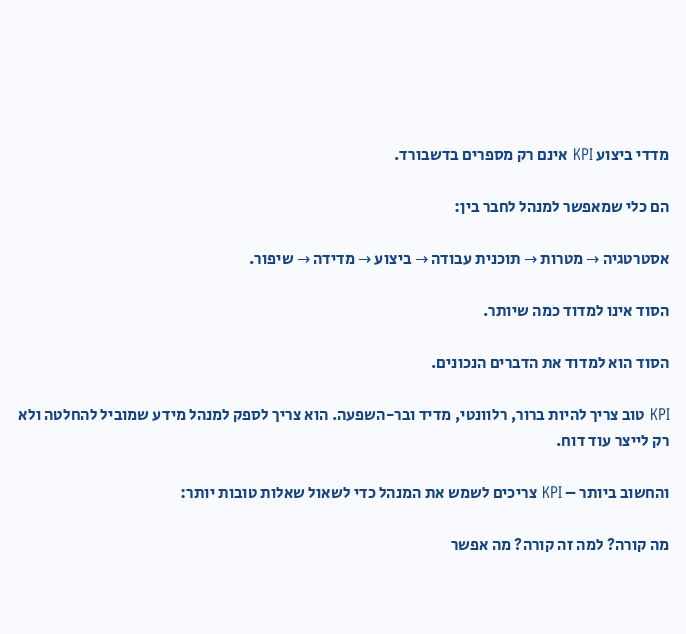מדדי ביצוע KPI אינם רק מספרים בדשבורד.

הם כלי שמאפשר למנהל לחבר בין:

אסטרטגיה → מטרות → תוכנית עבודה → ביצוע → מדידה → שיפור.

הסוד אינו למדוד כמה שיותר.

הסוד הוא למדוד את הדברים הנכונים.

KPI טוב צריך להיות ברור, רלוונטי, מדיד ובר-השפעה. הוא צריך לספק למנהל מידע שמוביל להחלטה ולא רק לייצר עוד דוח.

והחשוב ביותר – KPI צריכים לשמש את המנהל כדי לשאול שאלות טובות יותר:

מה קורה? למה זה קורה? מה אפשר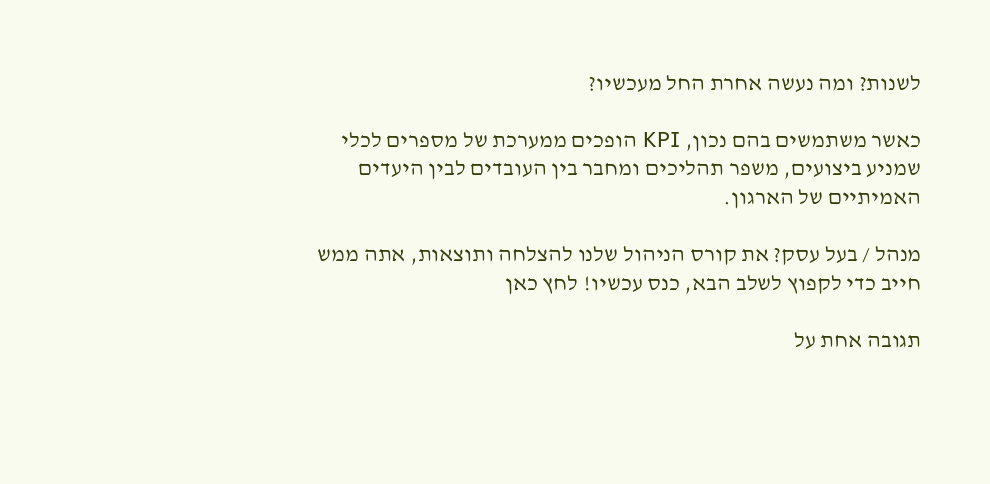לשנות? ומה נעשה אחרת החל מעכשיו?

כאשר משתמשים בהם נכון, KPI הופכים ממערכת של מספרים לכלי שמניע ביצועים, משפר תהליכים ומחבר בין העובדים לבין היעדים האמיתיים של הארגון.

מנהל / בעל עסק? את קורס הניהול שלנו להצלחה ותוצאות, אתה ממש חייב כדי לקפוץ לשלב הבא, כנס עכשיו! לחץ כאן

תגובה אחת על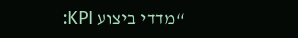“מדדי ביצוע KPI: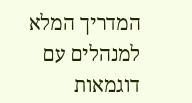המדריך המלא למנהלים עם דוגמאות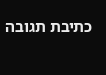כתיבת תגובה